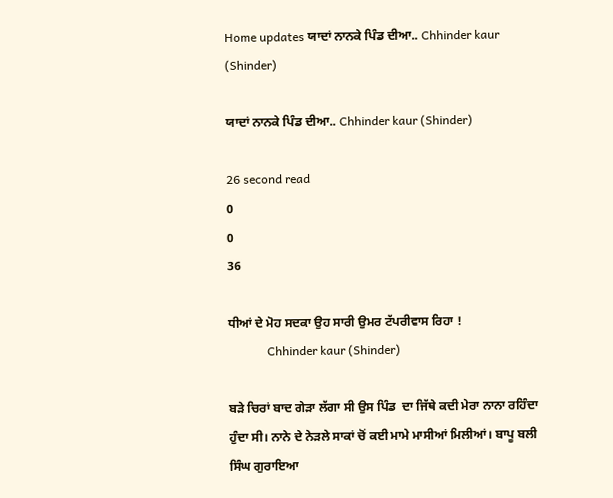Home updates ਯਾਦਾਂ ਨਾਨਕੇ ਪਿੰਡ ਦੀਆ.. Chhinder kaur (Shinder)

ਯਾਦਾਂ ਨਾਨਕੇ ਪਿੰਡ ਦੀਆ.. Chhinder kaur (Shinder)

26 second read
0
0
36

ਧੀਆਂ ਦੇ ਮੋਹ ਸਦਕਾ ਉਹ ਸਾਰੀ ਉਮਰ ਟੱਪਰੀਵਾਸ ਰਿਹਾ !
             Chhinder kaur (Shinder)

ਬੜੇ ਚਿਰਾਂ ਬਾਦ ਗੇੜਾ ਲੱਗਾ ਸੀ ਉਸ ਪਿੰਡ  ਦਾ ਜਿੱਥੇ ਕਦੀ ਮੇਰਾ ਨਾਨਾ ਰਹਿੰਦਾ ਹੁੰਦਾ ਸੀ। ਨਾਨੇ ਦੇ ਨੇੜਲੇ ਸਾਕਾਂ ਚੋਂ ਕਈ ਮਾਮੇ ਮਾਸੀਆਂ ਮਿਲੀਆਂ। ਬਾਪੂ ਬਲੀ ਸਿੰਘ ਗੁਰਾਇਆ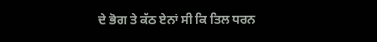ਦੇ ਭੋਗ ਤੇ ਕੱਠ ਏਨਾਂ ਸੀ ਕਿ ਤਿਲ ਧਰਨ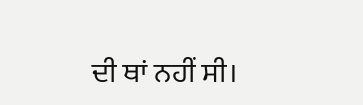ਦੀ ਥਾਂ ਨਹੀਂ ਸੀ।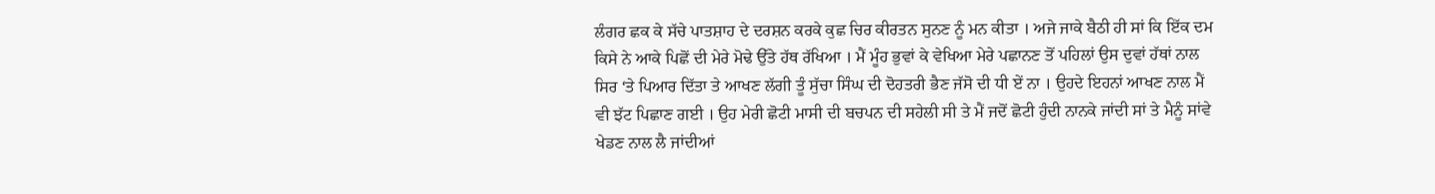ਲੰਗਰ ਛਕ ਕੇ ਸੱਚੇ ਪਾਤਸ਼ਾਹ ਦੇ ਦਰਸ਼ਨ ਕਰਕੇ ਕੁਛ ਚਿਰ ਕੀਰਤਨ ਸੁਨਣ ਨੂੰ ਮਨ ਕੀਤਾ । ਅਜੇ ਜਾਕੇ ਬੈਠੀ ਹੀ ਸਾਂ ਕਿ ਇੱਕ ਦਮ ਕਿਸੇ ਨੇ ਆਕੇ ਪਿਛੋਂ ਦੀ ਮੇਰੇ ਮੋਢੇ ਉੱਤੇ ਹੱਥ ਰੱਖਿਆ । ਮੈਂ ਮੂੰਹ ਭੁਵਾਂ ਕੇ ਵੇਖਿਆ ਮੇਰੇ ਪਛਾਨਣ ਤੋਂ ਪਹਿਲਾਂ ਉਸ ਦੁਵਾਂ ਹੱਥਾਂ ਨਾਲ ਸਿਰ ‘ਤੇ ਪਿਆਰ ਦਿੱਤਾ ਤੇ ਆਖਣ ਲੱਗੀ ਤੂੰ ਸੁੱਚਾ ਸਿੰਘ ਦੀ ਦੋਹਤਰੀ ਭੈਣ ਜੱਸੋ ਦੀ ਧੀ ਏਂ ਨਾ । ਉਹਦੇ ਇਹਨਾਂ ਆਖਣ ਨਾਲ ਮੈਂ ਵੀ ਝੱਟ ਪਿਛਾਣ ਗਈ । ਉਹ ਮੇਰੀ ਛੋਟੀ ਮਾਸੀ ਦੀ ਬਚਪਨ ਦੀ ਸਹੇਲੀ ਸੀ ਤੇ ਮੈਂ ਜਦੋਂ ਛੋਟੀ ਹੁੰਦੀ ਨਾਨਕੇ ਜਾਂਦੀ ਸਾਂ ਤੇ ਮੈਨੂੰ ਸਾਂਵੇ ਖੇਡਣ ਨਾਲ ਲੈ ਜਾਂਦੀਆਂ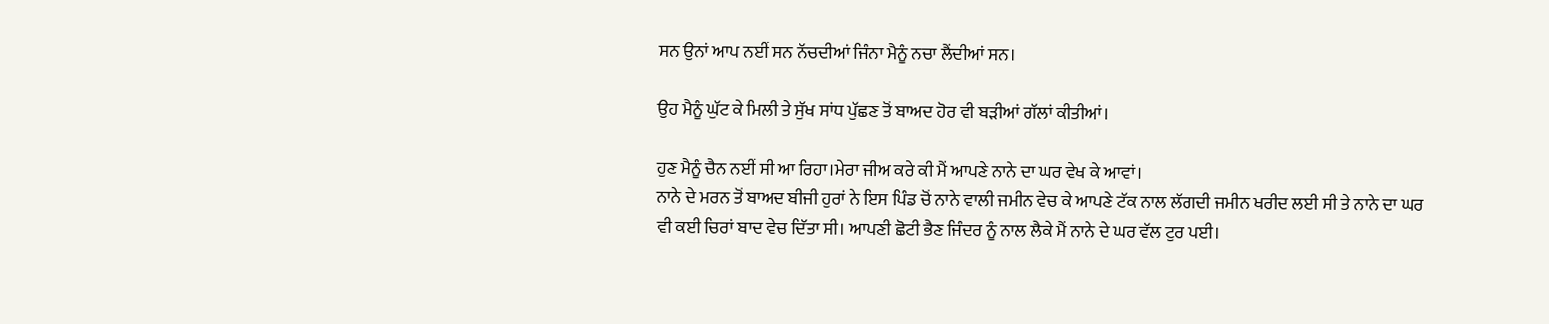ਸਨ ਉਨਾਂ ਆਪ ਨਈਂ ਸਨ ਨੱਚਦੀਆਂ ਜਿੰਨਾ ਮੈਨੂੰ ਨਚਾ ਲੈਂਦੀਆਂ ਸਨ।

ਉਹ ਮੈਨੂੰ ਘੁੱਟ ਕੇ ਮਿਲੀ ਤੇ ਸੁੱਖ ਸਾਂਧ ਪੁੱਛਣ ਤੋਂ ਬਾਅਦ ਹੋਰ ਵੀ ਬੜੀਆਂ ਗੱਲਾਂ ਕੀਤੀਆਂ।

ਹੁਣ ਮੈਨੂੰ ਚੈਨ ਨਈਂ ਸੀ ਆ ਰਿਹਾ।ਮੇਰਾ ਜੀਅ ਕਰੇ ਕੀ ਮੈਂ ਆਪਣੇ ਨਾਨੇ ਦਾ ਘਰ ਵੇਖ ਕੇ ਆਵਾਂ।
ਨਾਨੇ ਦੇ ਮਰਨ ਤੋਂ ਬਾਅਦ ਬੀਜੀ ਹੁਰਾਂ ਨੇ ਇਸ ਪਿੰਡ ਚੋਂ ਨਾਨੇ ਵਾਲੀ ਜਮੀਨ ਵੇਚ ਕੇ ਆਪਣੇ ਟੱਕ ਨਾਲ ਲੱਗਦੀ ਜਮੀਨ ਖਰੀਦ ਲਈ ਸੀ ਤੇ ਨਾਨੇ ਦਾ ਘਰ ਵੀ ਕਈ ਚਿਰਾਂ ਬਾਦ ਵੇਚ ਦਿੱਤਾ ਸੀ। ਆਪਣੀ ਛੋਟੀ ਭੈਣ ਜਿੰਦਰ ਨੂੰ ਨਾਲ ਲੈਕੇ ਮੈਂ ਨਾਨੇ ਦੇ ਘਰ ਵੱਲ ਟੁਰ ਪਈ।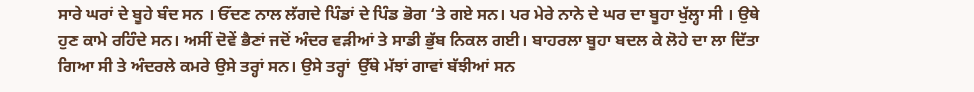ਸਾਰੇ ਘਰਾਂ ਦੇ ਬੂਹੇ ਬੰਦ ਸਨ । ਓੱਦਣ ਨਾਲ ਲੱਗਦੇ ਪਿੰਡਾਂ ਦੇ ਪਿੰਡ ਭੋਗ ‘ਤੇ ਗਏ ਸਨ। ਪਰ ਮੇਰੇ ਨਾਨੇ ਦੇ ਘਰ ਦਾ ਬੂਹਾ ਖੁੱਲ੍ਹਾ ਸੀ । ਉਥੇ ਹੁਣ ਕਾਮੇ ਰਹਿੰਦੇ ਸਨ। ਅਸੀਂ ਦੋਵੇਂ ਭੈਣਾਂ ਜਦੋਂ ਅੰਦਰ ਵੜੀਆਂ ਤੇ ਸਾਡੀ ਭੁੱਬ ਨਿਕਲ ਗਈ। ਬਾਹਰਲਾ ਬੂਹਾ ਬਦਲ ਕੇ ਲੋਹੇ ਦਾ ਲਾ ਦਿੱਤਾ ਗਿਆ ਸੀ ਤੇ ਅੰਦਰਲੇ ਕਮਰੇ ਉਸੇ ਤਰ੍ਹਾਂ ਸਨ। ਉਸੇ ਤਰ੍ਹਾਂ  ਉੱਥੇ ਮੱਝਾਂ ਗਾਵਾਂ ਬੱਝੀਆਂ ਸਨ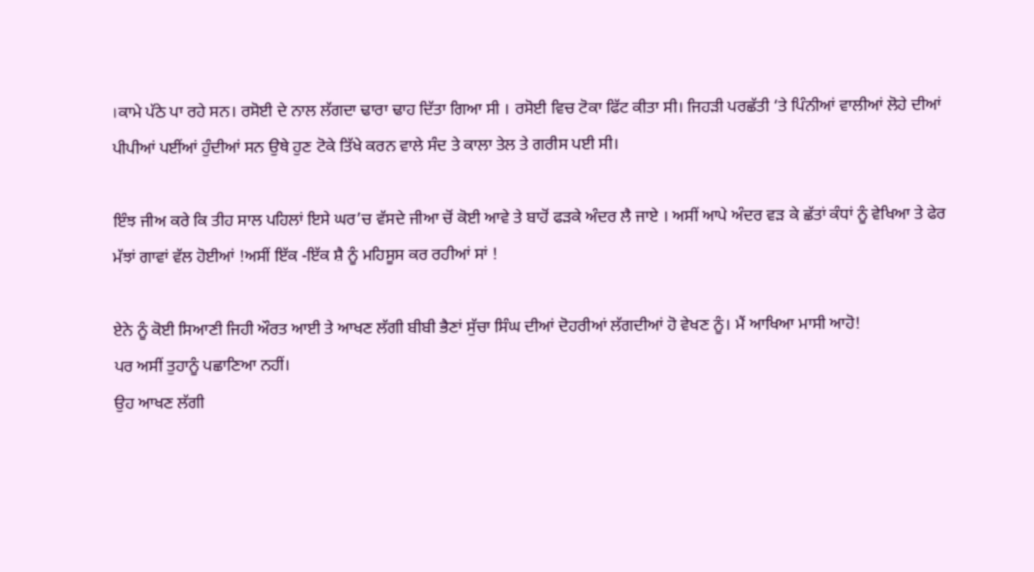।ਕਾਮੇ ਪੱਠੇ ਪਾ ਰਹੇ ਸਨ। ਰਸੋਈ ਦੇ ਨਾਲ ਲੱਗਦਾ ਢਾਰਾ ਢਾਹ ਦਿੱਤਾ ਗਿਆ ਸੀ । ਰਸੋਈ ਵਿਚ ਟੋਕਾ ਫਿੱਟ ਕੀਤਾ ਸੀ। ਜਿਹੜੀ ਪਰਛੱਤੀ ‘ਤੇ ਪਿੰਨੀਆਂ ਵਾਲੀਆਂ ਲੋਹੇ ਦੀਆਂ ਪੀਪੀਆਂ ਪਈਂਆਂ ਹੁੰਦੀਆਂ ਸਨ ਉਥੇ ਹੁਣ ਟੋਕੇ ਤਿੱਖੇ ਕਰਨ ਵਾਲੇ ਸੰਦ ਤੇ ਕਾਲਾ ਤੇਲ ਤੇ ਗਰੀਸ ਪਈ ਸੀ।

ਇੰਝ ਜੀਅ ਕਰੇ ਕਿ ਤੀਹ ਸਾਲ ਪਹਿਲਾਂ ਇਸੇ ਘਰ’ਚ ਵੱਸਦੇ ਜੀਆ ਚੋਂ ਕੋਈ ਆਵੇ ਤੇ ਬਾਹੋਂ ਫੜਕੇ ਅੰਦਰ ਲੈ ਜਾਏ । ਅਸੀਂ ਆਪੇ ਅੰਦਰ ਵੜ ਕੇ ਛੱਤਾਂ ਕੰਧਾਂ ਨੂੰ ਵੇਖਿਆ ਤੇ ਫੇਰ ਮੱਝਾਂ ਗਾਵਾਂ ਵੱਲ ਹੋਈਆਂ !ਅਸੀਂ ਇੱਕ -ਇੱਕ ਸ਼ੈ ਨੂੰ ਮਹਿਸੂਸ ਕਰ ਰਹੀਆਂ ਸਾਂ !

ਏਨੇ ਨੂੰ ਕੋਈ ਸਿਆਣੀ ਜਿਹੀ ਔਰਤ ਆਈ ਤੇ ਆਖਣ ਲੱਗੀ ਬੀਬੀ ਭੈਣਾਂ ਸੁੱਚਾ ਸਿੰਘ ਦੀਆਂ ਦੋਹਰੀਆਂ ਲੱਗਦੀਆਂ ਹੋ ਵੇਖਣ ਨੂੰ। ਮੈਂ ਆਖਿਆ ਮਾਸੀ ਆਹੋ!
ਪਰ ਅਸੀਂ ਤੁਹਾਨੂੰ ਪਛਾਣਿਆ ਨਹੀਂ।
ਉਹ ਆਖਣ ਲੱਗੀ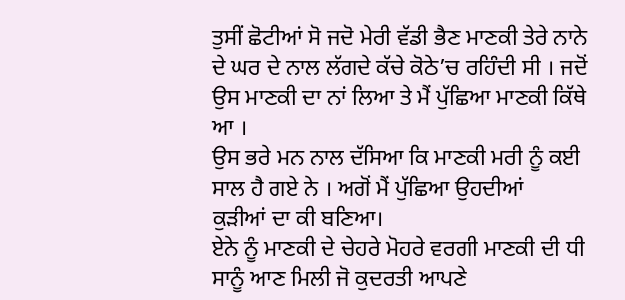ਤੁਸੀਂ ਛੋਟੀਆਂ ਸੋ ਜਦੋ ਮੇਰੀ ਵੱਡੀ ਭੈਣ ਮਾਣਕੀ ਤੇਰੇ ਨਾਨੇ ਦੇ ਘਰ ਦੇ ਨਾਲ ਲੱਗਦੇ ਕੱਚੇ ਕੋਠੇ’ਚ ਰਹਿੰਦੀ ਸੀ । ਜਦੋਂ ਉਸ ਮਾਣਕੀ ਦਾ ਨਾਂ ਲਿਆ ਤੇ ਮੈਂ ਪੁੱਛਿਆ ਮਾਣਕੀ ਕਿੱਥੇ ਆ ।
ਉਸ ਭਰੇ ਮਨ ਨਾਲ ਦੱਸਿਆ ਕਿ ਮਾਣਕੀ ਮਰੀ ਨੂੰ ਕਈ  ਸਾਲ ਹੈ ਗਏ ਨੇ । ਅਗੋਂ ਮੈਂ ਪੁੱਛਿਆ ਉਹਦੀਆਂ
ਕੁੜੀਆਂ ਦਾ ਕੀ ਬਣਿਆ।
ਏਨੇ ਨੂੰ ਮਾਣਕੀ ਦੇ ਚੇਹਰੇ ਮੋਹਰੇ ਵਰਗੀ ਮਾਣਕੀ ਦੀ ਧੀ ਸਾਨੂੰ ਆਣ ਮਿਲੀ ਜੋ ਕੁਦਰਤੀ ਆਪਣੇ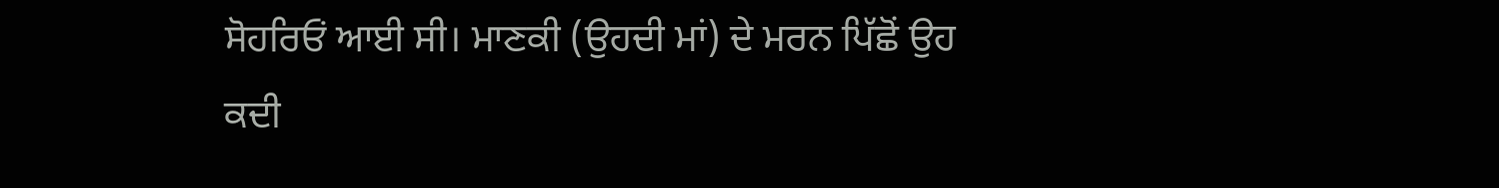ਸੋਹਰਿਓਂ ਆਈ ਸੀ। ਮਾਣਕੀ (ਉਹਦੀ ਮਾਂ) ਦੇ ਮਰਨ ਪਿੱਛੋਂ ਉਹ ਕਦੀ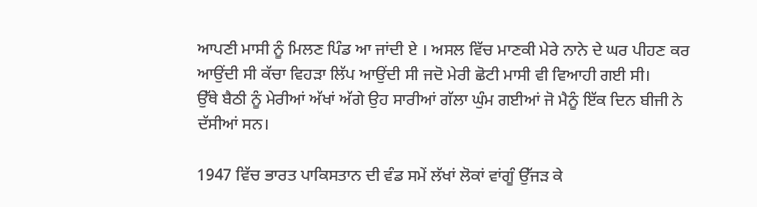ਆਪਣੀ ਮਾਸੀ ਨੂੰ ਮਿਲਣ ਪਿੰਡ ਆ ਜਾਂਦੀ ਏ । ਅਸਲ ਵਿੱਚ ਮਾਣਕੀ ਮੇਰੇ ਨਾਨੇ ਦੇ ਘਰ ਪੀਹਣ ਕਰ ਆਉਂਦੀ ਸੀ ਕੱਚਾ ਵਿਹੜਾ ਲਿੱਪ ਆਉਂਦੀ ਸੀ ਜਦੋ ਮੇਰੀ ਛੋਟੀ ਮਾਸੀ ਵੀ ਵਿਆਹੀ ਗਈ ਸੀ।
ਉੱਥੇ ਬੈਠੀ ਨੂੰ ਮੇਰੀਆਂ ਅੱਖਾਂ ਅੱਗੇ ਉਹ ਸਾਰੀਆਂ ਗੱਲਾ ਘੁੰਮ ਗਈਆਂ ਜੋ ਮੈਨੂੰ ਇੱਕ ਦਿਨ ਬੀਜੀ ਨੇ ਦੱਸੀਆਂ ਸਨ।

1947 ਵਿੱਚ ਭਾਰਤ ਪਾਕਿਸਤਾਨ ਦੀ ਵੰਡ ਸਮੇਂ ਲੱਖਾਂ ਲੋਕਾਂ ਵਾਂਗੂੰ ਉੱਜੜ ਕੇ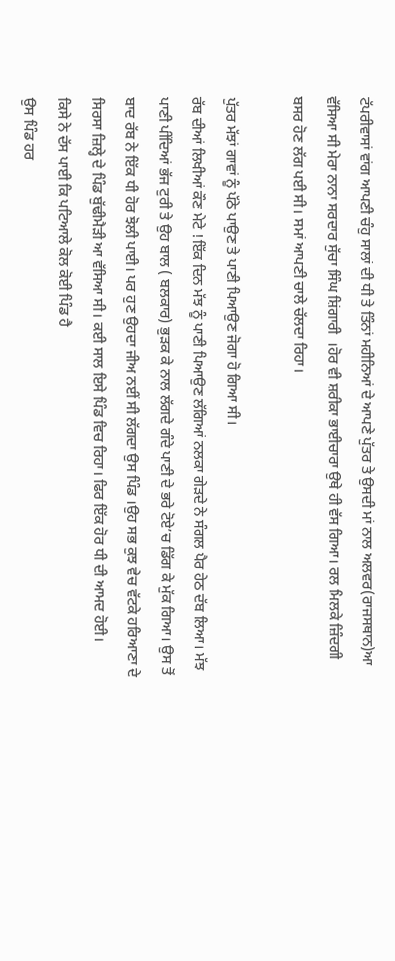ਟੱਪਰੀਵਾਸਾਂ ਵਾਂਗ ਆਪਣੀ ਚੰਹੁ ਸਾਲਾਂ ਦੀ ਧੀ ਤੇ ਤਿੰਨਾਂ ਮਹੀਨਿਆਂ ਦੇ ਆਪਣੇ ਪੁੱਤਰ ਤੇ ਉਸਦੀ ਮਾਂ ਨਾਲ ਅਲਵਰ(ਰਾਜਸਥਾਨ)ਆ ਵੱਸਿਆ ਸੀ ਮੇਰਾ ਨਾਨਾ ਸਰਦਾਰ ਸੁੱਚਾ ਸਿੰਘ ਸ਼ਿਂਗਾਰੀ  ।ਹੋਰ ਵੀ ਸ਼ਰੀਕਾ ਭਾਈਚਾਰਾ ਉਥੇ ਹੀ ਵੱਸ ਗਿਆ। ਰਲ ਮਿਲਕੇ ਜ਼ਿੰਦਗੀ ਬਸਰ ਹੋਣ ਲੱਗ ਪਈ ਸੀ। ਸਮਾਂ ਆਪਣੀ ਚਾਲੇ ਚੱਲਦਾ ਰਿਹਾ।

ਪੁੱਤਰ ਮੱਝਾਂ ਗਾਵਾਂ ਨੂੰ ਪੱਠੇ ਪਾਉਣ ਤੇ ਪਾਣੀ ਪਿਆਉਣ ਜੋਗਾ ਹੋ ਗਿਆ ਸੀ।
ਰੱਬ ਦੀਆਂ ਲਿਖੀਆਂ ਕੌਣ ਮੇਟੇ !ਇੱਕ ਦਿਨ ਮੱਝ ਨੂੰ ਪਾਣੀ ਪਿਆਉਣ ਲੱਗਿਆਂ ਨਲਕਾ ਗੇੜਦੇ ਨੇ ਸੰਗਲ ਪੈਰ ਹੇਠ ਦੱਬ ਲਿਆ। ਮੱਝ ਪਾਣੀ ਪੀਂਦਿਆਂ ਭੱਜ ਟੁਰੀ ਤੇ ਉਹ ਬਾਲ ( ਬਲਕਾਰ) ਭੁੜਕ ਕੇ ਨਾਲ ਲੱਗਦੇ ਗੰਦੇ ਪਾਣੀ ਦੇ ਭਰੇ ਟੋਏ’ਚ ਡਿੱਗ ਕੇ ਮੁੱਕ ਗਿਆ। ਉਸ ਤੋਂ ਬਾਦ ਰੱਬ ਨੇ ਇੱਕ ਧੀ ਹੋਰ ਝੋਲੀ ਪਾਈ। ਪਰ ਹੁਣ ਉਹਦਾ ਜੀਅ ਨਈਂ ਸੀ ਲੱਗਦਾ ਉਸ ਪਿੰਡ ।ਉਹ ਸਭ ਕੁਝ ਵੇਚ ਵੱਟਕੇ ਹਰਿਆਣਾ ਦੇ ਸਿਰਸਾ ਜ਼ਿਲ੍ਹੇ ਦੇ ਪਿੰਡ ਬੁੱਢੀਮੈੜੀ ਆ ਵੱਸਿਆ ਸੀ। ਕਈ ਸਾਲ ਇਸੇ ਪਿੰਡ ਵਿਚ ਰਿਹਾ। ਫਿਰ ਇੱਕ ਹੋਰ ਧੀ ਦੀ ਆਮਦ ਹੋਈ।
ਕਿਸੇ ਨੇ ਦੱਸ ਪਾਈ ਕਿ ਪਟਿਆਲੇ ਕੋਲ ਕੋਈ ਪਿੰਡ ਹੈ
ਉਸ ਪਿੰਡ ਹਰ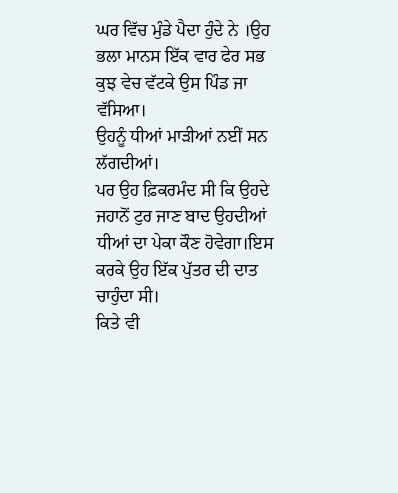ਘਰ ਵਿੱਚ ਮੁੰਡੇ ਪੈਦਾ ਹੁੰਦੇ ਨੇ ।ਉਹ ਭਲਾ ਮਾਨਸ ਇੱਕ ਵਾਰ ਫੇਰ ਸਭ ਕੁਝ ਵੇਚ ਵੱਟਕੇ ਉਸ ਪਿੰਡ ਜਾ ਵੱਸਿਆ।
ਉਹਨੂੰ ਧੀਆਂ ਮਾੜੀਆਂ ਨਈਂ ਸਨ ਲੱਗਦੀਆਂ।
ਪਰ ਉਹ ਫ਼ਿਕਰਮੰਦ ਸੀ ਕਿ ਉਹਦੇ ਜਹਾਨੋਂ ਟੁਰ ਜਾਣ ਬਾਦ ਉਹਦੀਆਂ ਧੀਆਂ ਦਾ ਪੇਕਾ ਕੌਣ ਹੋਵੇਗਾ।ਇਸ ਕਰਕੇ ਉਹ ਇੱਕ ਪੁੱਤਰ ਦੀ ਦਾਤ ਚਾਹੁੰਦਾ ਸੀ।
ਕਿਤੇ ਵੀ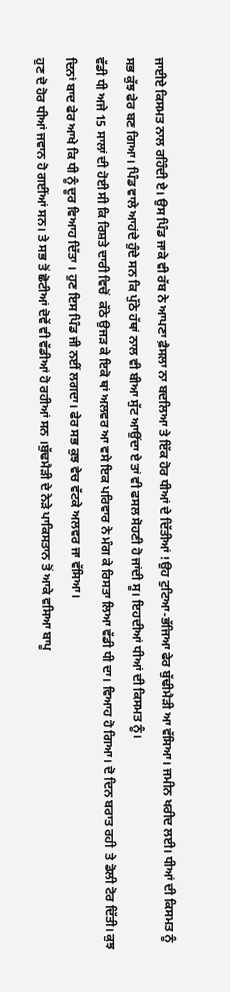ਜਾਈਏ ਕਿਸਮਤ ਨਾਲ ਰਹਿੰਦੀ ਏ। ਉਸ ਪਿੰਡ ਜਾਕੇ ਵੀ ਰੱਬ ਨੇ ਆਪਣਾ ਫ਼ੈਸਲਾ ਨਾ ਬਦਲਿਆ ਤੇ ਇੱਕ ਹੋਰ ਧੀਆਂ ਦੇ ਦਿੱਤੀਆਂ !ਉਹ ਟੁਟਿਆ-ਭੱਜਿਆ ਫੇਰ ਬੁੱਢੀਮੈੜੀ ਆ ਵੱਸਿਆ। ਜਮੀਨ ਖਰੀਦ ਲਈ। ਧੀਆਂ ਦੀ ਕਿਸਮਤ ਨੂੰ ਸਭ ਕੁੱਝ ਫੇਰ ਬਣ ਗਿਆ। ਪਿੰਡ ਵਾਲੇ ਆਹਂਦੇ ਹੁੰਦੇ ਸਨ ਕਿ ਪੁੱਠੇ ਹੱਥਾਂ ਨਾਲ ਵੀ ਬੀਆ ਸੁੱਟ ਆਉਂਦਾ ਏ ਤਾਂ ਵੀ ਫਸਲ ਸੋਹਣੀ ਹੋ ਜਾਂਦੀ ਸੂ। ਇਹਦੀਆਂ ਧੀਆਂ ਦੀ ਕਿਸਮਤ ਨੂੰ।
ਵੱਡੀ ਧੀ ਅਜੇ 15 ਸਾਲਾਂ ਦੀ ਹੋਈ ਸੀ ਕਿ ਰਿਸ਼ਤੇ ਦਾਰੀ ਵਿਚੋਂ  ਕੱਠੇ ਉਜੜ ਕੇ ਇਕੋ ਥਾਂ ਅਲਵਰ ਆ ਵਸੇ ਇਕ ਪਰਿਵਾਰ ਨੇ ਮੰਗ ਕੇ ਰਿਸਤਾ ਲਿਆ ਵੱਡੀ ਧੀ ਦਾ। ਵਿਆਹ ਹੋ ਗਿਆ। ਦੋ ਦਿਨ ਬਰਾਤ ਰਹੀ  ਤੇ ਡੋਲੀ ਟੋਰ ਦਿੱਤੀ। ਕੁਝ ਦਿਨਾਂ ਬਾਦ ਫੇਰ ਆਖੇ ਕਿ ਧੀ ਨੂੰ ਦੂਰ ਵਿਆਹ ਦਿੱਤਾ । ਹੁਣ ਇਸ ਪਿੰਡ ਜੀ ਨਈਂ ਲਗਦਾ। ਫੇਰ ਸਭ ਕੁਝ ਵੇਚ ਵੱਟਕੇ ਅਲਵਰ ਜਾ ਵੱਸਿਆ।
ਹੁਣ ਦੋ ਹੋਰ ਧੀਆਂ ਜਵਾਨ ਹੋ ਗਈਂਆਂ ਸਨ। ਤੇ ਸਭ ਤੋਂ ਛੋਟੀਆਂ ਦੋਵੇਂ ਵੀ ਵੱਡੀਆਂ ਹੋ ਰਹੀਆਂ ਸਨ ।ਬੁੱਢਮੈੜੀ ਦੇ ਨੇੜੇ ਪਾਕਿਸਤਾਨ ਤੋਂ ਆਕੇ ਵਸਿਆ ਬਾਪੂ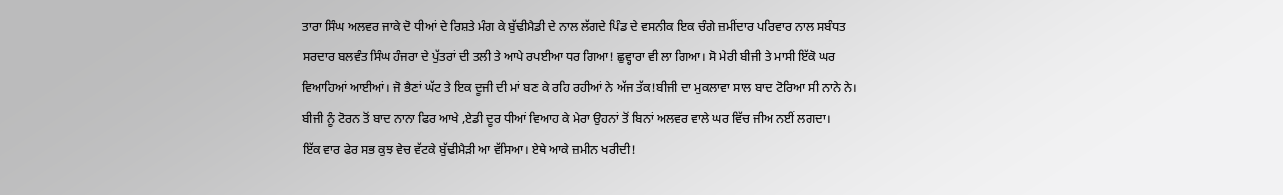ਤਾਰਾ ਸਿੰਘ ਅਲਵਰ ਜਾਕੇ ਦੋ ਧੀਆਂ ਦੇ ਰਿਸ਼ਤੇ ਮੰਗ ਕੇ ਬੁੱਢੀਮੈਡੀ ਦੇ ਨਾਲ ਲੱਗਦੇ ਪਿੰਡ ਦੇ ਵਸਨੀਕ ਇਕ ਚੰਗੇ ਜ਼ਮੀਂਦਾਰ ਪਰਿਵਾਰ ਨਾਲ ਸਬੰਧਤ ਸਰਦਾਰ ਬਲਵੰਤ ਸਿੰਘ ਹੰਜਰਾ ਦੇ ਪੁੱਤਰਾਂ ਦੀ ਤਲੀ ਤੇ ਆਪੇ ਰਪਈਆ ਧਰ ਗਿਆ! ਛੁਵ੍ਹਾਰਾ ਵੀ ਲਾ ਗਿਆ। ਸੋ ਮੇਰੀ ਬੀਜੀ ਤੇ ਮਾਸੀ ਇੱਕੋ ਘਰ ਵਿਆਹਿਆਂ ਆਈਆਂ। ਜੋ ਭੈਣਾਂ ਘੱਟ ਤੇ ਇਕ ਦੂਜੀ ਦੀ ਮਾਂ ਬਣ ਕੇ ਰਹਿ ਰਹੀਆਂ ਨੇ ਅੱਜ ਤੱਕ!ਬੀਜੀ ਦਾ ਮੁਕਲਾਵਾ ਸਾਲ ਬਾਦ ਟੋਰਿਆ ਸੀ ਨਾਨੇ ਨੇ। ਬੀਜੀ ਨੂੰ ਟੋਰਨ ਤੋਂ ਬਾਦ ਨਾਨਾ ਫਿਰ ਆਖੇ ,ਏਡੀ ਦੂਰ ਧੀਆਂ ਵਿਆਹ ਕੇ ਮੇਰਾ ਉਹਨਾਂ ਤੋਂ ਬਿਨਾਂ ਅਲਵਰ ਵਾਲੇ ਘਰ ਵਿੱਚ ਜੀਅ ਨਈਂ ਲਗਦਾ।
ਇੱਕ ਵਾਰ ਫੇਰ ਸਭ ਕੁਝ ਵੇਚ ਵੱਟਕੇ ਬੁੱਢੀਮੈੜੀ ਆ ਵੱਸਿਆ। ਏਥੇ ਆਕੇ ਜ਼ਮੀਨ ਖਰੀਦੀ!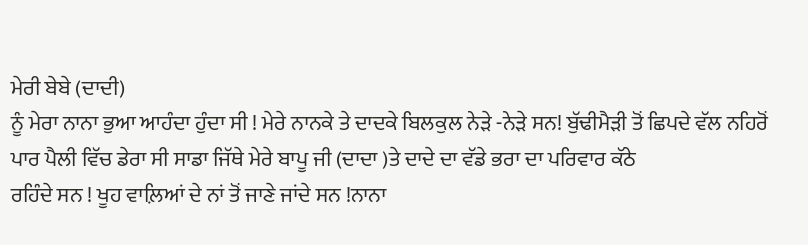ਮੇਰੀ ਬੇਬੇ (ਦਾਦੀ)
ਨੂੰ ਮੇਰਾ ਨਾਨਾ ਭੁਆ ਆਹੰਦਾ ਹੁੰਦਾ ਸੀ ! ਮੇਰੇ ਨਾਨਕੇ ਤੇ ਦਾਦਕੇ ਬਿਲਕੁਲ ਨੇੜੇ -ਨੇੜੇ ਸਨ! ਬੁੱਢੀਮੈੜੀ ਤੋਂ ਛਿਪਦੇ ਵੱਲ ਨਹਿਰੋਂ ਪਾਰ ਪੈਲੀ ਵਿੱਚ ਡੇਰਾ ਸੀ ਸਾਡਾ ਜਿੱਥੇ ਮੇਰੇ ਬਾਪੂ ਜੀ (ਦਾਦਾ )ਤੇ ਦਾਦੇ ਦਾ ਵੱਡੇ ਭਰਾ ਦਾ ਪਰਿਵਾਰ ਕੱਠੇ
ਰਹਿੰਦੇ ਸਨ ! ਖੂਹ ਵਾਲ਼ਿਆਂ ਦੇ ਨਾਂ ਤੋਂ ਜਾਣੇ ਜਾਂਦੇ ਸਨ !ਨਾਨਾ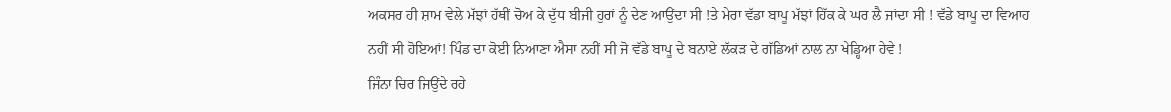ਅਕਸਰ ਹੀ ਸ਼ਾਮ ਵੇਲੇ ਮੱਝਾਂ ਹੱਥੀਂ ਚੋਅ ਕੇ ਦੁੱਧ ਬੀਜੀ ਹੁਰਾਂ ਨੂੰ ਦੇਣ ਆਉਂਦਾ ਸੀ !ਤੇ ਮੇਰਾ ਵੱਡਾ ਬਾਪੂ ਮੱਝਾਂ ਹਿੱਕ ਕੇ ਘਰ ਲੈ ਜਾਂਦਾ ਸੀ ! ਵੱਡੇ ਬਾਪੂ ਦਾ ਵਿਆਹ ਨਹੀਂ ਸੀ ਹੋਇਆਂ! ਪਿੰਡ ਦਾ ਕੋਈ ਨਿਆਣਾ ਐਸਾ ਨਹੀਂ ਸੀ ਜੋ ਵੱਡੇ ਬਾਪੂ ਦੇ ਬਨਾਏ ਲੱਕੜ ਦੇ ਗੱਡਿਆਂ ਨਾਲ ਨਾ ਖੇਡ੍ਹਿਆ ਹੇਵੇ !
ਜਿੰਨਾ ਚਿਰ ਜਿਉਂਦੇ ਰਹੇ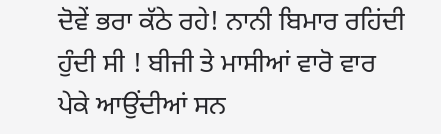ਦੋਵੇਂ ਭਰਾ ਕੱਠੇ ਰਹੇ! ਨਾਨੀ ਬਿਮਾਰ ਰਹਿਂਦੀ ਹੁੰਦੀ ਸੀ ! ਬੀਜੀ ਤੇ ਮਾਸੀਆਂ ਵਾਰੋ ਵਾਰ ਪੇਕੇ ਆਉਂਦੀਆਂ ਸਨ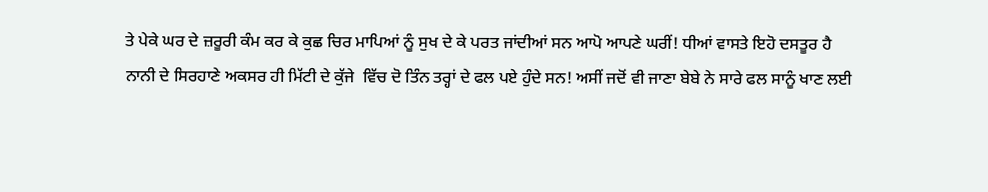ਤੇ ਪੇਕੇ ਘਰ ਦੇ ਜ਼ਰੂਰੀ ਕੰਮ ਕਰ ਕੇ ਕੁਛ ਚਿਰ ਮਾਪਿਆਂ ਨੂੰ ਸੁਖ ਦੇ ਕੇ ਪਰਤ ਜਾਂਦੀਆਂ ਸਨ ਆਪੋ ਆਪਣੇ ਘਰੀਂ! ਧੀਆਂ ਵਾਸਤੇ ਇਹੋ ਦਸਤੂਰ ਹੈ
ਨਾਨੀ ਦੇ ਸਿਰਹਾਣੇ ਅਕਸਰ ਹੀ ਮਿੱਟੀ ਦੇ ਕੁੱਜੇ  ਵਿੱਚ ਦੋ ਤਿੰਨ ਤਰ੍ਹਾਂ ਦੇ ਫਲ ਪਏ ਹੁੰਦੇ ਸਨ! ਅਸੀਂ ਜਦੋਂ ਵੀ ਜਾਣਾ ਬੇਬੇ ਨੇ ਸਾਰੇ ਫਲ ਸਾਨੂੰ ਖਾਣ ਲਈ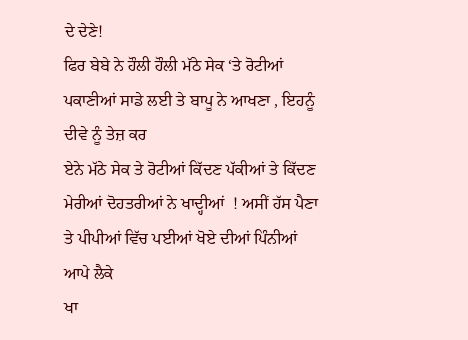ਦੇ ਦੇਣੇ!
ਫਿਰ ਬੇਬੇ ਨੇ ਹੌਲੀ ਹੌਲੀ ਮੱਠੇ ਸੇਕ ‘ਤੇ ਰੋਟੀਆਂ ਪਕਾਣੀਆਂ ਸਾਡੇ ਲਈ ਤੇ ਬਾਪੂ ਨੇ ਆਖਣਾ , ਇਹਨੂੰ ਦੀਵੇ ਨੂੰ ਤੇਜ਼ ਕਰ
ਏਨੇ ਮੱਠੇ ਸੇਕ ਤੇ ਰੋਟੀਆਂ ਕਿੱਦਣ ਪੱਕੀਆਂ ਤੇ ਕਿੱਦਣ ਮੇਰੀਆਂ ਦੋਹਤਰੀਆਂ ਨੇ ਖਾਦ੍ਹੀਆਂ  ! ਅਸੀਂ ਹੱਸ ਪੈਣਾ ਤੇ ਪੀਪੀਆਂ ਵਿੱਚ ਪਈਆਂ ਖੋਏ ਦੀਆਂ ਪਿੰਨੀਆਂ ਆਪੇ ਲੈਕੇ
ਖਾ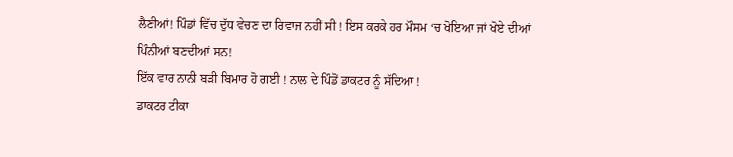ਲੈਣੀਆਂ! ਪਿੰਡਾਂ ਵਿੱਚ ਦੁੱਧ ਵੇਚਣ ਦਾ ਰਿਵਾਜ ਨਹੀਂ ਸੀ ! ਇਸ ਕਰਕੇ ਹਰ ਮੌਸਮ ‘ਚ ਖੋਇਆ ਜਾਂ ਖੋਏ ਦੀਆਂ ਪਿੰਨੀਆਂ ਬਣਦੀਆਂ ਸਨ!
ਇੱਕ ਵਾਰ ਨਾਨੀ ਬੜੀ ਬਿਮਾਰ ਹੋ ਗਈ ! ਨਾਲ ਦੇ ਪਿੰਡੋਂ ਡਾਕਟਰ ਨੂੰ ਸੱਦਿਆ !
ਡਾਕਟਰ ਟੀਕਾ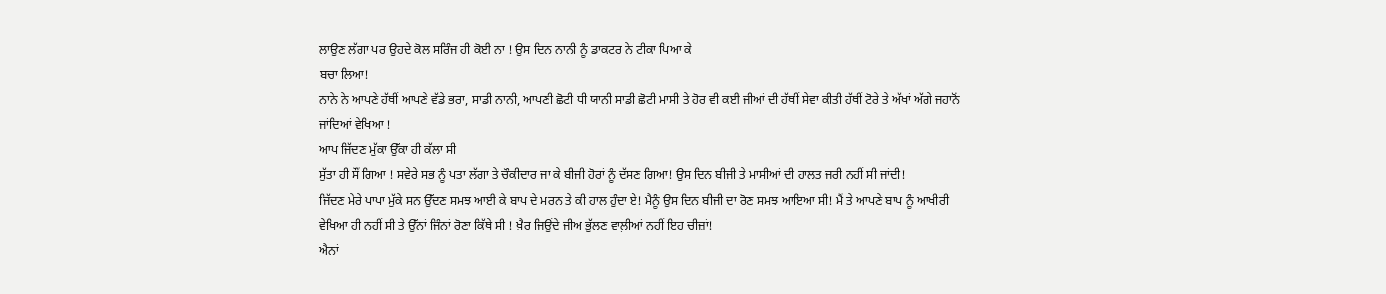ਲਾਉਣ ਲੱਗਾ ਪਰ ਉਹਦੇ ਕੋਲ ਸਰਿੰਜ ਹੀ ਕੋਈ ਨਾ ! ਉਸ ਦਿਨ ਨਾਨੀ ਨੂੰ ਡਾਕਟਰ ਨੇ ਟੀਕਾ ਪਿਆ ਕੇ
ਬਚਾ ਲਿਆ!
ਨਾਨੇ ਨੇ ਆਪਣੇ ਹੱਥੀਂ ਆਪਣੇ ਵੱਡੇ ਭਰਾ, ਸਾਡੀ ਨਾਨੀ, ਆਪਣੀ ਛੋਟੀ ਧੀ ਯਾਨੀ ਸਾਡੀ ਛੋਟੀ ਮਾਸੀ ਤੇ ਹੋਰ ਵੀ ਕਈ ਜੀਆਂ ਦੀ ਹੱਥੀਂ ਸੇਵਾ ਕੀਤੀ ਹੱਥੀਂ ਟੋਰੇ ਤੇ ਅੱਖਾਂ ਅੱਗੇ ਜਹਾਨੋਂ ਜਾਂਦਿਆਂ ਵੇਖਿਆ !
ਆਪ ਜਿੱਦਣ ਮੁੱਕਾ ਉੱਕਾ ਹੀ ਕੱਲਾ ਸੀ
ਸੁੱਤਾ ਹੀ ਸੌਂ ਗਿਆ ! ਸਵੇਰੇ ਸਭ ਨੂੰ ਪਤਾ ਲੱਗਾ ਤੇ ਚੌਕੀਦਾਰ ਜਾ ਕੇ ਬੀਜੀ ਹੋਰਾਂ ਨੂੰ ਦੱਸਣ ਗਿਆ! ਉਸ ਦਿਨ ਬੀਜੀ ਤੇ ਮਾਸੀਆਂ ਦੀ ਹਾਲਤ ਜਰੀ ਨਹੀਂ ਸੀ ਜਾਂਦੀ!
ਜਿੱਦਣ ਮੇਰੇ ਪਾਪਾ ਮੁੱਕੇ ਸਨ ਉੱਦਣ ਸਮਝ ਆਈ ਕੇ ਬਾਪ ਦੇ ਮਰਨ ਤੇ ਕੀ ਹਾਲ ਹੁੰਦਾ ਏ! ਮੈਨੂੰ ਉਸ ਦਿਨ ਬੀਜੀ ਦਾ ਰੋਣ ਸਮਝ ਆਇਆ ਸੀ! ਮੈਂ ਤੇ ਆਪਣੇ ਬਾਪ ਨੂੰ ਆਖੀਰੀ ਵੇਖਿਆ ਹੀ ਨਹੀਂ ਸੀ ਤੇ ਉੱਨਾਂ ਜਿੰਨਾਂ ਰੋਣਾ ਕਿੱਥੇ ਸੀ ! ਖ਼ੈਰ ਜਿਉਂਦੇ ਜੀਅ ਭੁੱਲਣ ਵਾਲ਼ੀਆਂ ਨਹੀਂ ਇਹ ਚੀਜ਼ਾਂ!
ਐਨਾਂ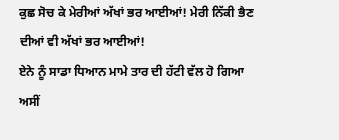ਕੁਛ ਸੋਚ ਕੇ ਮੇਰੀਆਂ ਅੱਖਾਂ ਭਰ ਆਈਆਂ! ਮੇਰੀ ਨਿੱਕੀ ਭੈਣ ਦੀਆਂ ਵੀ ਅੱਖਾਂ ਭਰ ਆਈਆਂ!
ਏਨੇ ਨੂੰ ਸਾਡਾ ਧਿਆਨ ਮਾਮੇ ਤਾਰ ਦੀ ਹੱਟੀ ਵੱਲ ਹੋ ਗਿਆ
ਅਸੀਂ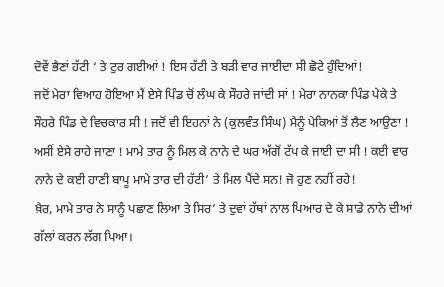ਦੋਵੇਂ ਭੈਣਾਂ ਹੱਟੀ ‘ ਤੇ ਟੁਰ ਗਈਆਂ ! ਇਸ ਹੱਟੀ ਤੇ ਬੜੀ ਵਾਰ ਜਾਈਦਾ ਸੀ ਛੋਟੇ ਹੁੰਦਿਆਂ!
ਜਦੋਂ ਮੇਰਾ ਵਿਆਹ ਹੋਇਆ ਮੈਂ ਏਸੇ ਪਿੰਡ ਚੋਂ ਲੰਘ ਕੇ ਸੌਹਰੇ ਜਾਂਦੀ ਸਾਂ ! ਮੇਰਾ ਨਾਨਕਾ ਪਿੰਡ ਪੇਕੇ ਤੇ ਸੌਹਰੇ ਪਿੰਡ ਦੇ ਵਿਚਕਾਰ ਸੀ ! ਜਦੋਂ ਵੀ ਇਹਨਾਂ ਨੇ (ਕੁਲਵੰਤ ਸਿੰਘ) ਮੈਨੂੰ ਪੇਕਿਆਂ ਤੋਂ ਲੈਣ ਆਉਣਾ ! ਅਸੀਂ ਏਸੇ ਰਾਹੇ ਜਾਣਾ ! ਮਾਮੇ ਤਾਰ ਨੂੰ ਮਿਲ ਕੇ ਨਾਨੇ ਦੇ ਘਰ ਅੱਗੋਂ ਟੱਪ ਕੇ ਜਾਈ ਦਾ ਸੀ ! ਕਈ ਵਾਰ ਨਾਨੇ ਦੇ ਕਈ ਹਾਣੀ ਬਾਪੂ ਮਾਮੇ ਤਾਰ ਦੀ ਹੱਟੀ’ ਤੇ ਮਿਲ ਪੈਂਦੇ ਸਨ! ਜੋ ਹੁਣ ਨਹੀਂ ਰਹੇ!
ਖ਼ੈਰ, ਮਾਮੇ ਤਾਰ ਨੇ ਸਾਨੂੰ ਪਛਾਣ ਲਿਆ ਤੇ ਸਿਰ’ ਤੇ ਦੁਵਾਂ ਹੱਥਾਂ ਨਾਲ ਪਿਆਰ ਦੇ ਕੇ ਸਾਡੇ ਨਾਨੇ ਦੀਆਂ ਗੱਲਾਂ ਕਰਨ ਲੱਗ ਪਿਆ।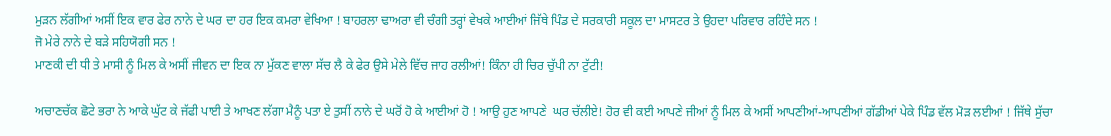ਮੁੜਨ ਲੱਗੀਆਂ ਅਸੀਂ ਇਕ ਵਾਰ ਫੇਰ ਨਾਨੇ ਦੇ ਘਰ ਦਾ ਹਰ ਇਕ ਕਮਰਾ ਵੇਖਿਆ ! ਬਾਹਰਲਾ ਢਾਅਰਾ ਵੀ ਚੰਗੀ ਤਰ੍ਹਾਂ ਵੇਖਕੇ ਆਈਆਂ ਜਿੱਥੇ ਪਿੰਡ ਦੇ ਸਰਕਾਰੀ ਸਕੂਲ ਦਾ ਮਾਸਟਰ ਤੇ ਉਹਦਾ ਪਰਿਵਾਰ ਰਹਿੰਦੇ ਸਨ !
ਜੋ ਮੇਰੇ ਨਾਨੇ ਦੇ ਬੜੇ ਸਹਿਯੋਗੀ ਸਨ !
ਮਾਣਕੀ ਦੀ ਧੀ ਤੇ ਮਾਸੀ ਨੂੰ ਮਿਲ ਕੇ ਅਸੀਂ ਜੀਵਨ ਦਾ ਇਕ ਨਾ ਮੁੱਕਣ ਵਾਲਾ ਸੱਚ ਲੈ ਕੇ ਫੇਰ ਉਸੇ ਮੇਲੇ ਵਿੱਚ ਜਾਹ ਰਲੀਆਂ! ਕਿੰਨਾ ਹੀ ਚਿਰ ਚੁੱਪੀ ਨਾ ਟੁੱਟੀ!

ਅਚਾਣਚੱਕ ਛੋਟੇ ਭਰਾ ਨੇ ਆਕੇ ਘੁੱਟ ਕੇ ਜੱਫੀ ਪਾਈ ਤੇ ਆਖਣ ਲੱਗਾ ਮੈਨੂੰ ਪਤਾ ਏ ਤੁਸੀਂ ਨਾਨੇ ਦੇ ਘਰੋਂ ਹੋ ਕੇ ਆਈਆਂ ਹੋ ! ਆਉ ਹੁਣ ਆਪਣੇ  ਘਰ ਚੱਲੀਏ! ਹੋਰ ਵੀ ਕਈ ਆਪਣੇ ਜੀਆਂ ਨੂੰ ਮਿਲ ਕੇ ਅਸੀਂ ਆਪਣੀਆਂ-ਆਪਣੀਆਂ ਗੱਡੀਆਂ ਪੇਕੇ ਪਿੰਡ ਵੱਲ ਮੋੜ ਲਈਆਂ ! ਜਿੱਥੇ ਸੁੱਚਾ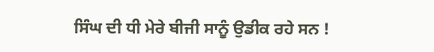ਸਿੰਘ ਦੀ ਧੀ ਮੇਰੇ ਬੀਜੀ ਸਾਨੂੰ ਉਡੀਕ ਰਹੇ ਸਨ !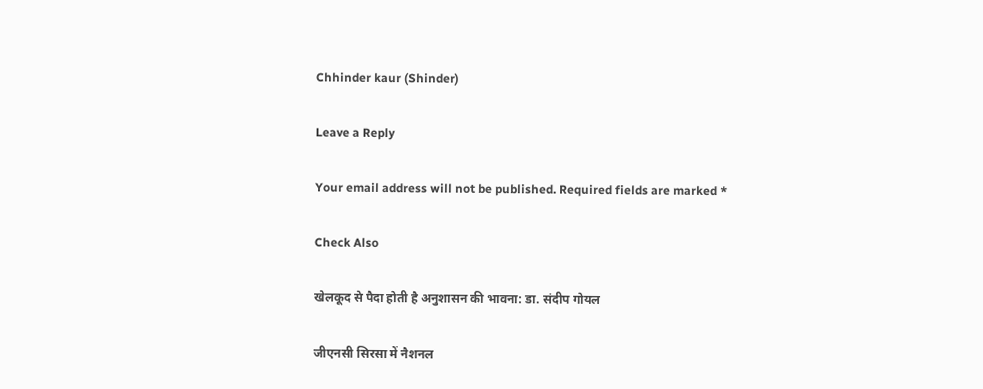Chhinder kaur (Shinder)

Leave a Reply

Your email address will not be published. Required fields are marked *

Check Also

खेलकूद से पैदा होती है अनुशासन की भावना: डा. संदीप गोयल

जीएनसी सिरसा में नैशनल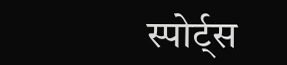स्पोर्ट्स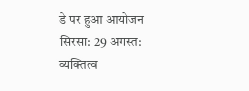डे पर हुआ आयोजन सिरसा: 29 अगस्त: व्यक्तित्व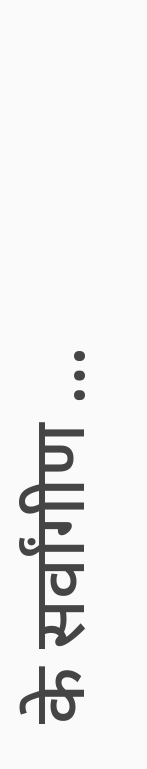के सर्वांगीण …